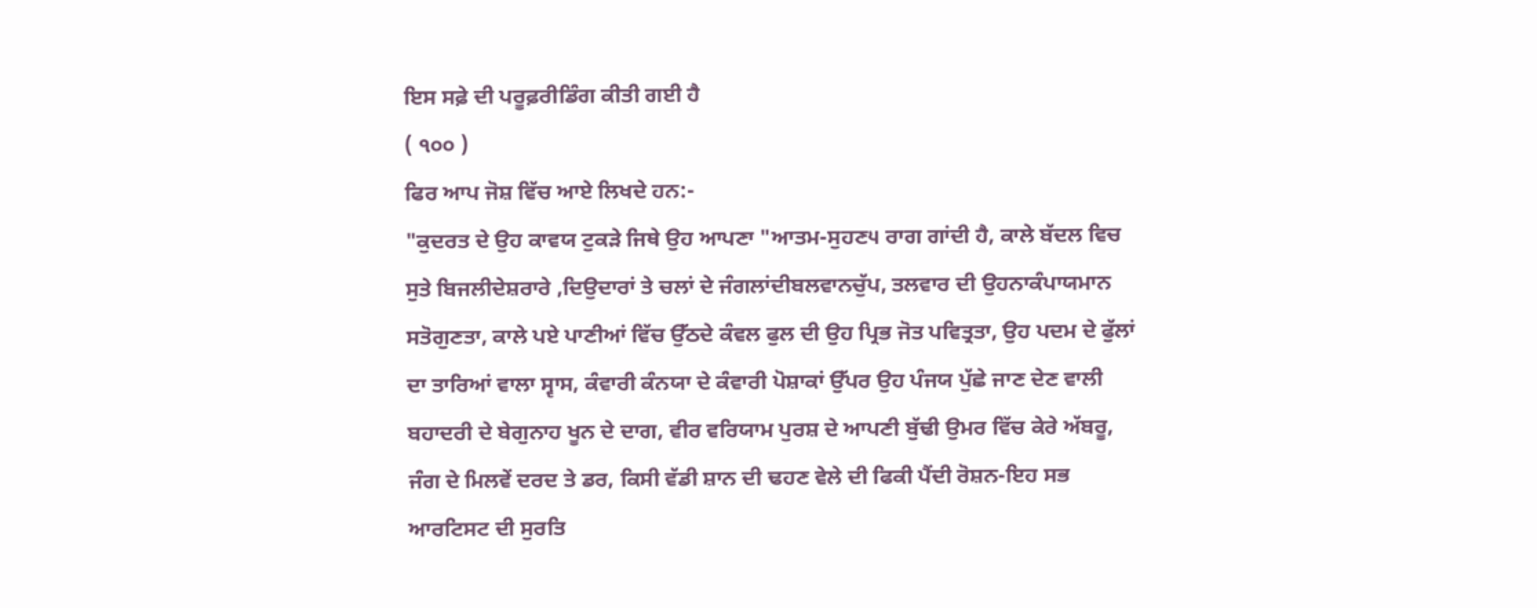ਇਸ ਸਫ਼ੇ ਦੀ ਪਰੂਫ਼ਰੀਡਿੰਗ ਕੀਤੀ ਗਈ ਹੈ
( ੧੦੦ )
ਫਿਰ ਆਪ ਜੋਸ਼ ਵਿੱਚ ਆਏ ਲਿਖਦੇ ਹਨ:-
"ਕੁਦਰਤ ਦੇ ਉਹ ਕਾਵਯ ਟੁਕੜੇ ਜਿਥੇ ਉਹ ਆਪਣਾ "ਆਤਮ-ਸੁਹਣ੫ ਰਾਗ ਗਾਂਦੀ ਹੈ, ਕਾਲੇ ਬੱਦਲ ਵਿਚ ਸੁਤੇ ਬਿਜਲੀਦੇਸ਼ਰਾਰੇ ,ਦਿਉਦਾਰਾਂ ਤੇ ਚਲਾਂ ਦੇ ਜੰਗਲਾਂਦੀਬਲਵਾਨਚੁੱਪ, ਤਲਵਾਰ ਦੀ ਉਹਨਾਕੰਪਾਯਮਾਨ ਸਤੋਗੁਣਤਾ, ਕਾਲੇ ਪਏ ਪਾਣੀਆਂ ਵਿੱਚ ਉੱਠਦੇ ਕੰਵਲ ਫੁਲ ਦੀ ਉਹ ਪ੍ਰਿਭ ਜੋਤ ਪਵਿਤ੍ਰਤਾ, ਉਹ ਪਦਮ ਦੇ ਫੁੱਲਾਂ ਦਾ ਤਾਰਿਆਂ ਵਾਲਾ ਸ੍ਵਾਸ, ਕੰਵਾਰੀ ਕੰਨਯਾ ਦੇ ਕੰਵਾਰੀ ਪੋਸ਼ਾਕਾਂ ਉੱਪਰ ਉਹ ਪੰਜਯ ਪੁੱਛੇ ਜਾਣ ਦੇਣ ਵਾਲੀ ਬਹਾਦਰੀ ਦੇ ਬੇਗੁਨਾਹ ਖੂਨ ਦੇ ਦਾਗ, ਵੀਰ ਵਰਿਯਾਮ ਪੁਰਸ਼ ਦੇ ਆਪਣੀ ਬੁੱਢੀ ਉਮਰ ਵਿੱਚ ਕੇਰੇ ਅੱਬਰੂ, ਜੰਗ ਦੇ ਮਿਲਵੇਂ ਦਰਦ ਤੇ ਡਰ, ਕਿਸੀ ਵੱਡੀ ਸ਼ਾਨ ਦੀ ਢਹਣ ਵੇਲੇ ਦੀ ਫਿਕੀ ਪੈਂਦੀ ਰੋਸ਼ਨ-ਇਹ ਸਭ ਆਰਟਿਸਟ ਦੀ ਸੁਰਤਿ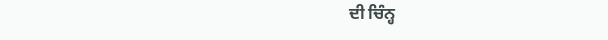ਦੀ ਚਿੰਨ੍ਹ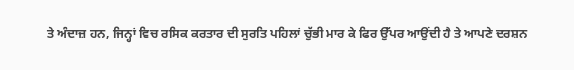ਤੇ ਅੰਦਾਜ਼ ਹਨ, ਜਿਨ੍ਹਾਂ ਵਿਚ ਰਸਿਕ ਕਰਤਾਰ ਦੀ ਸੁਰਤਿ ਪਹਿਲਾਂ ਚੁੱਭੀ ਮਾਰ ਕੇ ਫਿਰ ਉੱਪਰ ਆਉਂਦੀ ਹੈ ਤੇ ਆਪਣੇ ਦਰਸ਼ਨ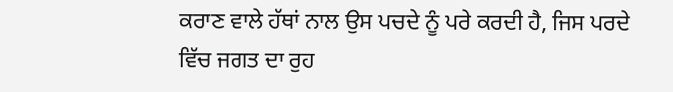ਕਰਾਣ ਵਾਲੇ ਹੱਥਾਂ ਨਾਲ ਉਸ ਪਚਦੇ ਨੂੰ ਪਰੇ ਕਰਦੀ ਹੈ, ਜਿਸ ਪਰਦੇ ਵਿੱਚ ਜਗਤ ਦਾ ਰੁਹ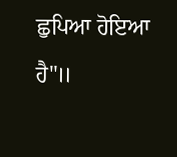ਛੁਪਿਆ ਹੋਇਆ ਹੈ"॥